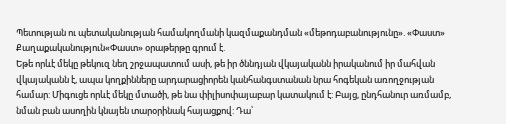Պետության ու պետականության համակողմանի կազմաքանդման «մեթոդաբանությունը». «Փաստ»
Քաղաքականություն«Փաստ» օրաթերթը գրում է.
Եթե որևէ մեկը թեկուզ նեղ շրջապատում ասի, թե իր ծննդյան վկայականն իրականում իր մահվան վկայականն է, ապա կողքինները արդարացիորեն կանհանգստանան նրա հոգեկան առողջության համար: Միգուցե որևէ մեկը մտածի, թե նա փիլիսոփայաբար կատակում է: Բայց, ընդհանուր առմամբ, նման բան ասողին կնայեն տարօրինակ հայացքով: Դա՝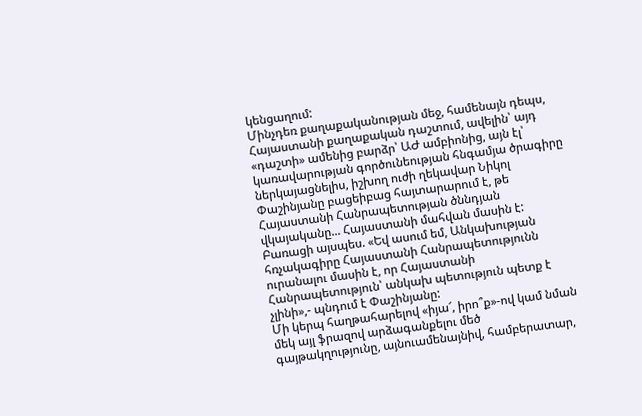կենցաղում:
Մինչդեռ քաղաքականության մեջ, համենայն դեպս, Հայաստանի քաղաքական դաշտում, ավելին՝ այդ «դաշտի» ամենից բարձր՝ ԱԺ ամբիոնից, այն էլ՝ կառավարության գործունեության հնգամյա ծրագիրը ներկայացնելիս, իշխող ուժի ղեկավար Նիկոլ Փաշինյանը բացեիբաց հայտարարում է, թե Հայաստանի Հանրապետության ծննդյան վկայականը... Հայաստանի մահվան մասին է: Բառացի այսպես. «Եվ ասում եմ, Անկախության հռչակագիրը Հայաստանի Հանրապետությունն ուրանալու մասին է, որ Հայաստանի Հանրապետություն՝ անկախ պետություն պետք է չլինի»,- պնդում է Փաշինյանը:
Մի կերպ հաղթահարելով «իյա՜, իրո՞ք»-ով կամ նման մեկ այլ ֆրազով արձագանքելու մեծ գայթակղությունը, այնուամենայնիվ, համբերատար,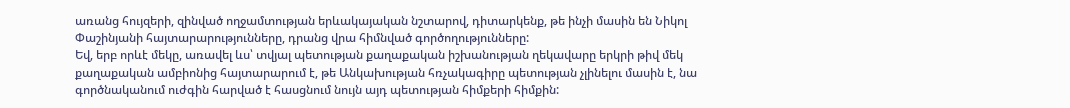առանց հույզերի, զինված ողջամտության երևակայական նշտարով, դիտարկենք, թե ինչի մասին են Նիկոլ Փաշինյանի հայտարարությունները, դրանց վրա հիմնված գործողությունները:
Եվ, երբ որևէ մեկը, առավել ևս՝ տվյալ պետության քաղաքական իշխանության ղեկավարը երկրի թիվ մեկ քաղաքական ամբիոնից հայտարարում է, թե Անկախության հռչակագիրը պետության չլինելու մասին է, նա գործնականում ուժգին հարված է հասցնում նույն այդ պետության հիմքերի հիմքին: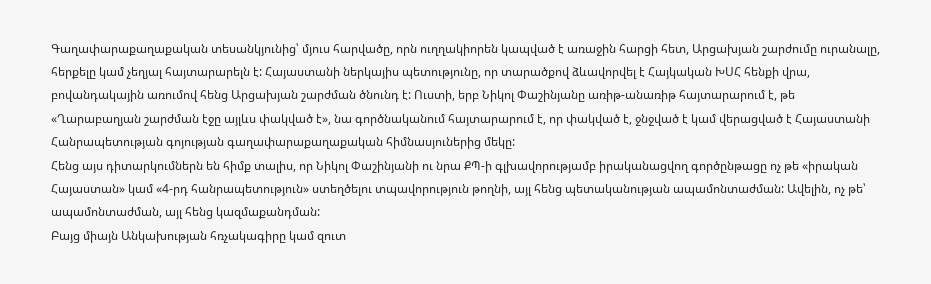Գաղափարաքաղաքական տեսանկյունից՝ մյուս հարվածը, որն ուղղակիորեն կապված է առաջին հարցի հետ, Արցախյան շարժումը ուրանալը, հերքելը կամ չեղյալ հայտարարելն է: Հայաստանի ներկայիս պետությունը, որ տարածքով ձևավորվել է Հայկական ԽՍՀ հենքի վրա, բովանդակային առումով հենց Արցախյան շարժման ծնունդ է: Ուստի, երբ Նիկոլ Փաշինյանը առիթ-անառիթ հայտարարում է, թե «Ղարաբաղյան շարժման էջը այլևս փակված է», նա գործնականում հայտարարում է, որ փակված է, ջնջված է կամ վերացված է Հայաստանի Հանրապետության գոյության գաղափարաքաղաքական հիմնասյուներից մեկը:
Հենց այս դիտարկումներն են հիմք տալիս, որ Նիկոլ Փաշինյանի ու նրա ՔՊ-ի գլխավորությամբ իրականացվող գործընթացը ոչ թե «իրական Հայաստան» կամ «4-րդ հանրապետություն» ստեղծելու տպավորություն թողնի, այլ հենց պետականության ապամոնտաժման: Ավելին, ոչ թե՝ ապամոնտաժման, այլ հենց կազմաքանդման:
Բայց միայն Անկախության հռչակագիրը կամ զուտ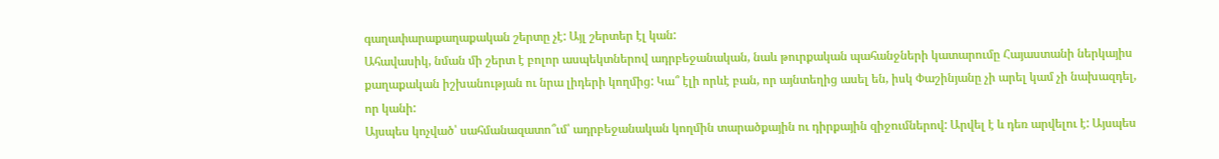գաղափարաքաղաքական շերտը չէ: Այլ շերտեր էլ կան:
Ահավասիկ, նման մի շերտ է բոլոր ասպեկտներով ադրբեջանական, նաև թուրքական պահանջների կատարումը Հայաստանի ներկայիս քաղաքական իշխանության ու նրա լիդերի կողմից: Կա՞ էլի որևէ բան, որ այնտեղից ասել են, իսկ Փաշինյանը չի արել կամ չի նախազդել, որ կանի:
Այսպես կոչված՝ սահմանազատո՞ւմ՝ ադրբեջանական կողմին տարածքային ու դիրքային զիջումներով: Արվել է և դեռ արվելու է: Այսպես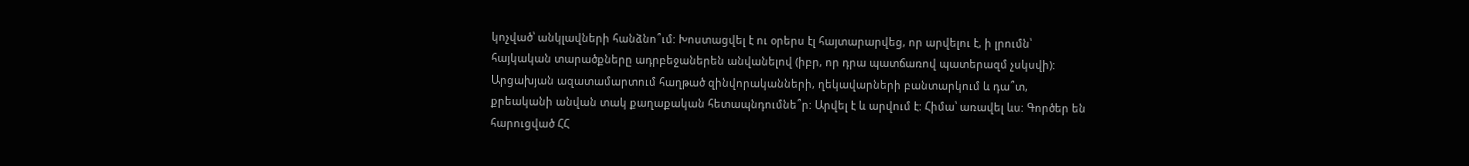կոչված՝ անկլավների հանձնո՞ւմ: Խոստացվել է ու օրերս էլ հայտարարվեց, որ արվելու է, ի լրումն՝ հայկական տարածքները ադրբեջաներեն անվանելով (իբր, որ դրա պատճառով պատերազմ չսկսվի):
Արցախյան ազատամարտում հաղթած զինվորականների, ղեկավարների բանտարկում և դա՞տ, քրեականի անվան տակ քաղաքական հետապնդումնե՞ր: Արվել է և արվում է: Հիմա՝ առավել ևս: Գործեր են հարուցված ՀՀ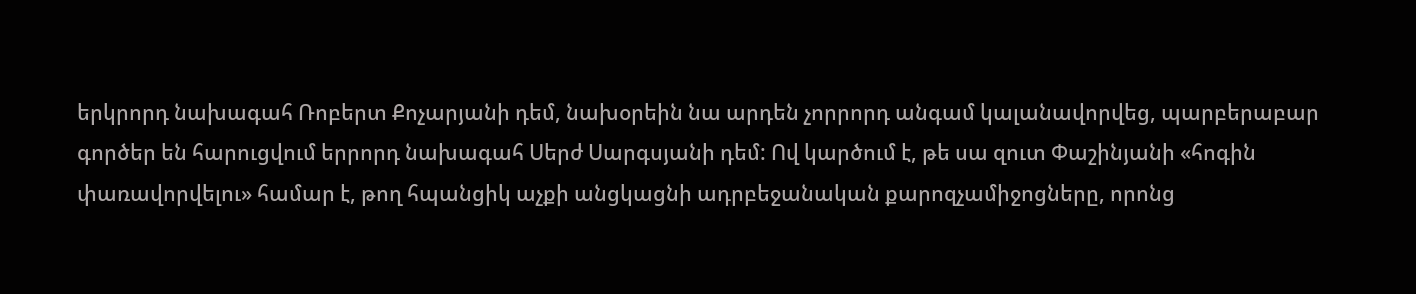երկրորդ նախագահ Ռոբերտ Քոչարյանի դեմ, նախօրեին նա արդեն չորրորդ անգամ կալանավորվեց, պարբերաբար գործեր են հարուցվում երրորդ նախագահ Սերժ Սարգսյանի դեմ: Ով կարծում է, թե սա զուտ Փաշինյանի «հոգին փառավորվելու» համար է, թող հպանցիկ աչքի անցկացնի ադրբեջանական քարոզչամիջոցները, որոնց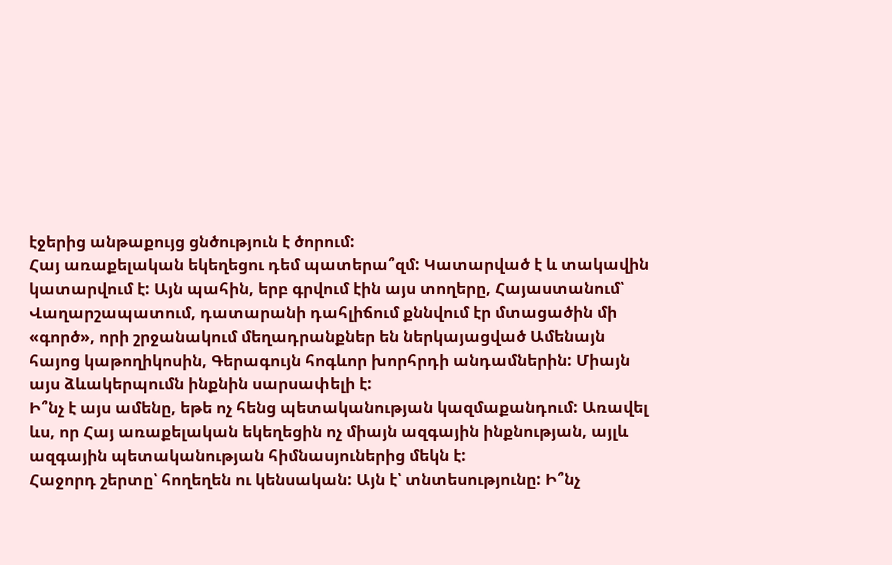էջերից անթաքույց ցնծություն է ծորում:
Հայ առաքելական եկեղեցու դեմ պատերա՞զմ: Կատարված է և տակավին կատարվում է: Այն պահին, երբ գրվում էին այս տողերը, Հայաստանում՝ Վաղարշապատում, դատարանի դահլիճում քննվում էր մտացածին մի «գործ», որի շրջանակում մեղադրանքներ են ներկայացված Ամենայն հայոց կաթողիկոսին, Գերագույն հոգևոր խորհրդի անդամներին: Միայն այս ձևակերպումն ինքնին սարսափելի է:
Ի՞նչ է այս ամենը, եթե ոչ հենց պետականության կազմաքանդում: Առավել ևս, որ Հայ առաքելական եկեղեցին ոչ միայն ազգային ինքնության, այլև ազգային պետականության հիմնասյուներից մեկն է:
Հաջորդ շերտը՝ հողեղեն ու կենսական: Այն է՝ տնտեսությունը: Ի՞նչ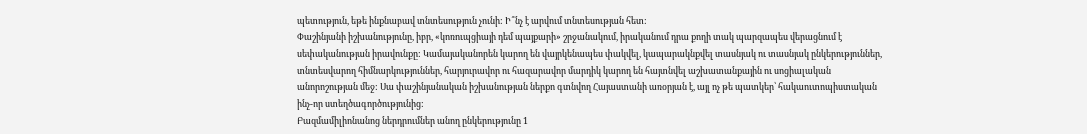պետություն, եթե ինքնաբավ տնտեսություն չունի: Ի՞նչ է արվում տնտեսության հետ:
Փաշինյանի իշխանությունը, իբր, «կոռուպցիայի դեմ պայքարի» շրջանակում, իրականում դրա քողի տակ պարզապես վերացնում է սեփականության իրավունքը: Կամայականորեն կարող են վայրկենապես փակվել, կապարակնքվել տասնյակ ու տասնյակ ընկերություններ, տնտեսվարող հիմնարկություններ, հարյուրավոր ու հազարավոր մարդիկ կարող են հայտնվել աշխատանքային ու սոցիալական անորոշության մեջ: Սա փաշինյանական իշխանության ներքո գտնվող Հայաստանի առօրյան է, այլ ոչ թե պատկեր՝ հակաուտոպիստական ինչ-որ ստեղծագործությունից:
Բազմամիլիոնանոց ներդրումներ անող ընկերությունը 1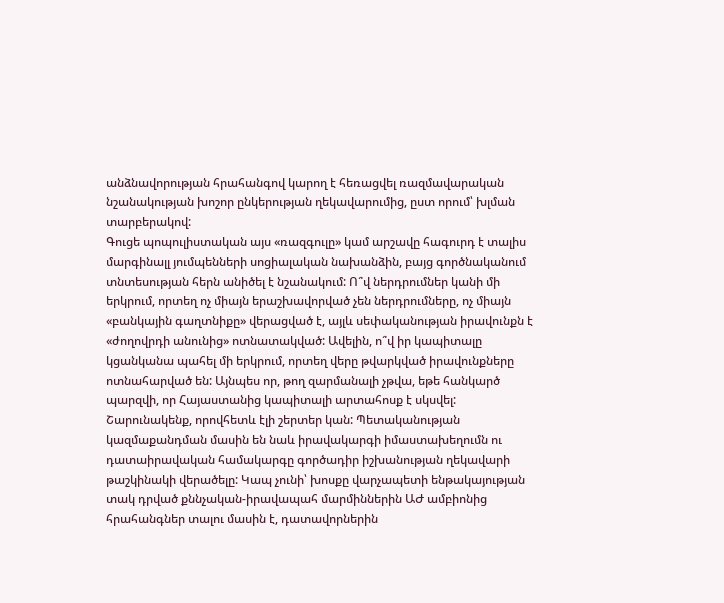անձնավորության հրահանգով կարող է հեռացվել ռազմավարական նշանակության խոշոր ընկերության ղեկավարումից, ըստ որում՝ խլման տարբերակով:
Գուցե պոպուլիստական այս «ռազգուլը» կամ արշավը հագուրդ է տալիս մարգինալլ յումպենների սոցիալական նախանձին, բայց գործնականում տնտեսության հերն անիծել է նշանակում: Ո՞վ ներդրումներ կանի մի երկրում, որտեղ ոչ միայն երաշխավորված չեն ներդրումները, ոչ միայն «բանկային գաղտնիքը» վերացված է, այլև սեփականության իրավունքն է «ժողովրդի անունից» ոտնատակված: Ավելին, ո՞վ իր կապիտալը կցանկանա պահել մի երկրում, որտեղ վերը թվարկված իրավունքները ոտնահարված են: Այնպես որ, թող զարմանալի չթվա, եթե հանկարծ պարզվի, որ Հայաստանից կապիտալի արտահոսք է սկսվել:
Շարունակենք, որովհետև էլի շերտեր կան: Պետականության կազմաքանդման մասին են նաև իրավակարգի իմաստախեղումն ու դատաիրավական համակարգը գործադիր իշխանության ղեկավարի թաշկինակի վերածելը: Կապ չունի՝ խոսքը վարչապետի ենթակայության տակ դրված քննչական-իրավապահ մարմիններին ԱԺ ամբիոնից հրահանգներ տալու մասին է, դատավորներին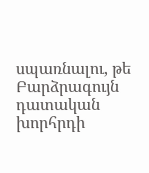սպառնալու, թե Բարձրագույն դատական խորհրդի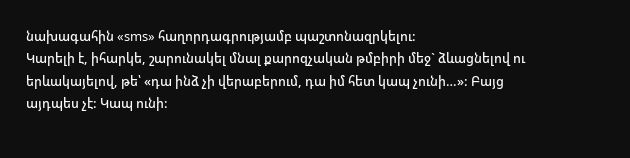նախագահին «sms» հաղորդագրությամբ պաշտոնազրկելու:
Կարելի է, իհարկե, շարունակել մնալ քարոզչական թմբիրի մեջ` ձևացնելով ու երևակայելով, թե՝ «դա ինձ չի վերաբերում, դա իմ հետ կապ չունի…»: Բայց այդպես չէ: Կապ ունի: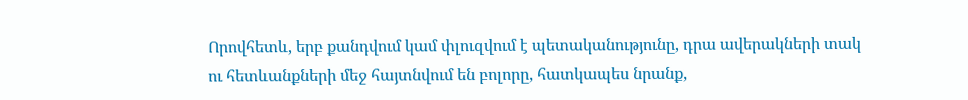Որովհետև, երբ քանդվում կամ փլուզվում է պետականությունը, դրա ավերակների տակ ու հետևանքների մեջ հայտնվում են բոլորը, հատկապես նրանք,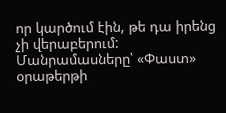որ կարծում էին, թե դա իրենց չի վերաբերում:
Մանրամասները՝ «Փաստ» օրաթերթի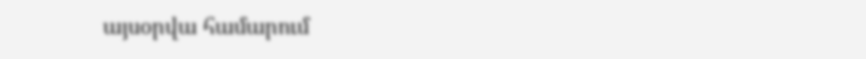այսօրվա համարում